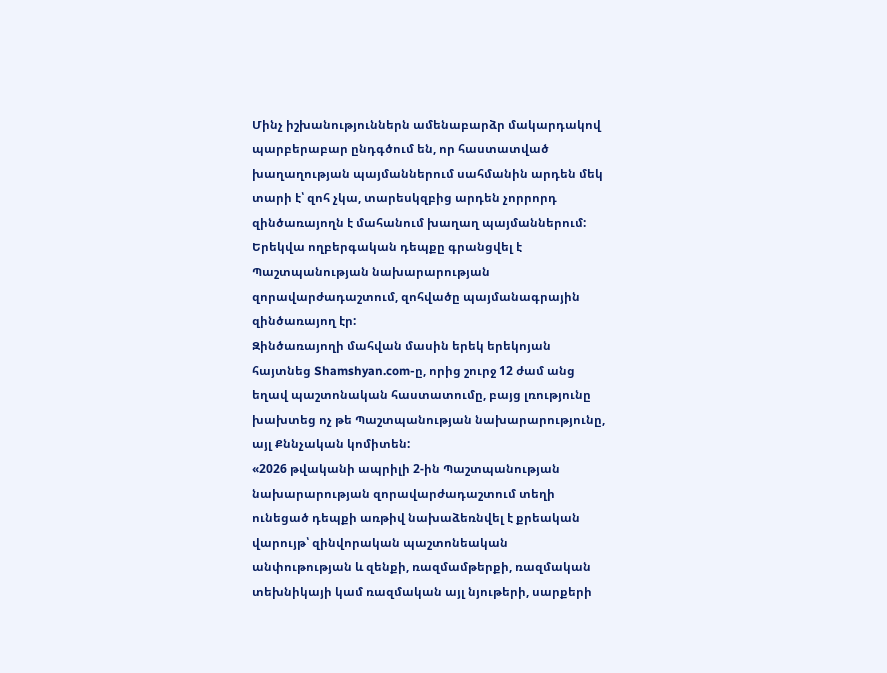Մինչ իշխանություններն ամենաբարձր մակարդակով պարբերաբար ընդգծում են, որ հաստատված խաղաղության պայմաններում սահմանին արդեն մեկ տարի է՝ զոհ չկա, տարեսկզբից արդեն չորրորդ զինծառայողն է մահանում խաղաղ պայմաններում: Երեկվա ողբերգական դեպքը գրանցվել է Պաշտպանության նախարարության զորավարժադաշտում, զոհվածը պայմանագրային զինծառայող էր:
Զինծառայողի մահվան մասին երեկ երեկոյան հայտնեց Shamshyan.com-ը, որից շուրջ 12 ժամ անց եղավ պաշտոնական հաստատումը, բայց լռությունը խախտեց ոչ թե Պաշտպանության նախարարությունը, այլ Քննչական կոմիտեն:
«2026 թվականի ապրիլի 2-ին Պաշտպանության նախարարության զորավարժադաշտում տեղի ունեցած դեպքի առթիվ նախաձեռնվել է քրեական վարույթ՝ զինվորական պաշտոնեական անփութության և զենքի, ռազմամթերքի, ռազմական տեխնիկայի կամ ռազմական այլ նյութերի, սարքերի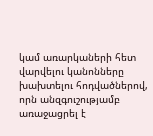կամ առարկաների հետ վարվելու կանոնները խախտելու հոդվածներով, որն անզգուշությամբ առաջացրել է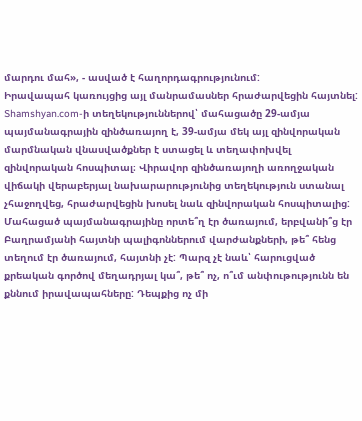մարդու մահ», - ասված է հաղորդագրությունում:
Իրավապահ կառույցից այլ մանրամասներ հրաժարվեցին հայտնել: Shamshyan.com-ի տեղեկություններով՝ մահացածը 29-ամյա պայմանագրային զինծառայող է, 39-ամյա մեկ այլ զինվորական մարմնական վնասվածքներ է ստացել և տեղափոխվել զինվորական հոսպիտալ։ Վիրավոր զինծառայողի առողջական վիճակի վերաբերյալ նախարարությունից տեղեկություն ստանալ չհաջողվեց, հրաժարվեցին խոսել նաև զինվորական հոսպիտալից:
Մահացած պայմանագրայինը որտե՞ղ էր ծառայում, երբվանի՞ց էր Բաղրամյանի հայտնի պալիգոններում վարժանքների, թե՞ հենց տեղում էր ծառայում, հայտնի չէ: Պարզ չէ նաև՝ հարուցված քրեական գործով մեղադրյալ կա՞, թե՞ ոչ, ո՞ւմ անփութությունն են քննում իրավապահները: Դեպքից ոչ մի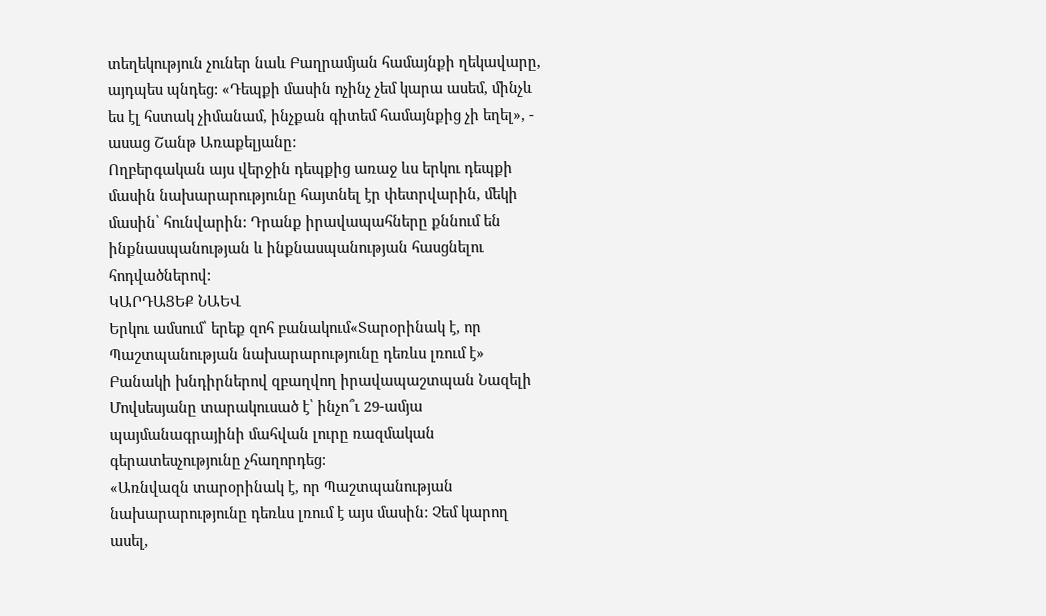տեղեկություն չուներ նաև Բաղրամյան համայնքի ղեկավարը, այդպես պնդեց: «Դեպքի մասին ոչինչ չեմ կարա ասեմ, մինչև ես էլ հստակ չիմանամ, ինչքան գիտեմ համայնքից չի եղել», - ասաց Շանթ Առաքելյանը:
Ողբերգական այս վերջին դեպքից առաջ ևս երկու դեպքի մասին նախարարությունը հայտնել էր փետրվարին, մեկի մասին՝ հունվարին: Դրանք իրավապահները քննում են ինքնասպանության և ինքնասպանության հասցնելու հոդվածներով:
ԿԱՐԴԱՑԵՔ ՆԱԵՎ
Երկու ամսում՝ երեք զոհ բանակում«Տարօրինակ է, որ Պաշտպանության նախարարությունը դեռևս լռում է»
Բանակի խնդիրներով զբաղվող իրավապաշտպան Նազելի Մովսեսյանը տարակուսած է՝ ինչո՞ւ 29-ամյա պայմանագրայինի մահվան լուրը ռազմական գերատեսչությունը չհաղորդեց:
«Առնվազն տարօրինակ է, որ Պաշտպանության նախարարությունը դեռևս լռում է այս մասին: Չեմ կարող ասել,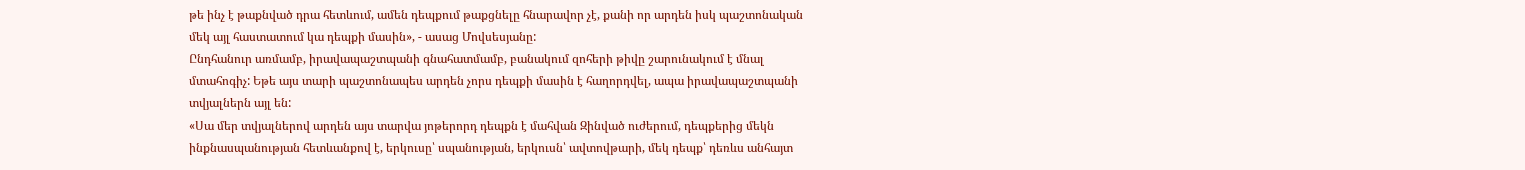թե ինչ է թաքնված դրա հետևում, ամեն դեպքում թաքցնելը հնարավոր չէ, քանի որ արդեն իսկ պաշտոնական մեկ այլ հաստատում կա դեպքի մասին», - ասաց Մովսեսյանը:
Ընդհանուր առմամբ, իրավապաշտպանի գնահատմամբ, բանակում զոհերի թիվը շարունակում է մնալ մտահոգիչ: Եթե այս տարի պաշտոնապես արդեն չորս դեպքի մասին է հաղորդվել, ապա իրավապաշտպանի տվյալներն այլ են:
«Սա մեր տվյալներով արդեն այս տարվա յոթերորդ դեպքն է մահվան Զինված ուժերում, դեպքերից մեկն ինքնասպանության հետևանքով է, երկուսը՝ սպանության, երկուսն՝ ավտովթարի, մեկ դեպք՝ դեռևս անհայտ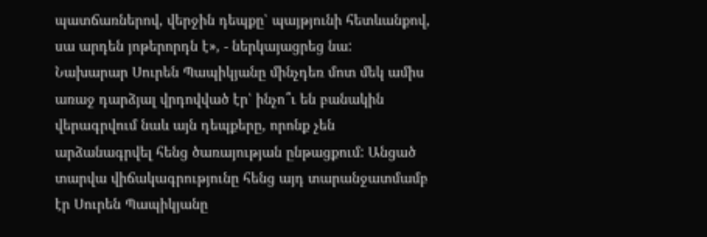պատճառներով, վերջին դեպքը՝ պայթյունի հետևանքով, սա արդեն յոթերորդն է», - ներկայացրեց նա:
Նախարար Սուրեն Պապիկյանը մինչդեռ մոտ մեկ ամիս առաջ դարձյալ վրդովված էր՝ ինչո՞ւ են բանակին վերագրվում նաև այն դեպքերը, որոնք չեն արձանագրվել հենց ծառայության ընթացքում: Անցած տարվա վիճակագրությունը հենց այդ տարանջատմամբ էր Սուրեն Պապիկյանը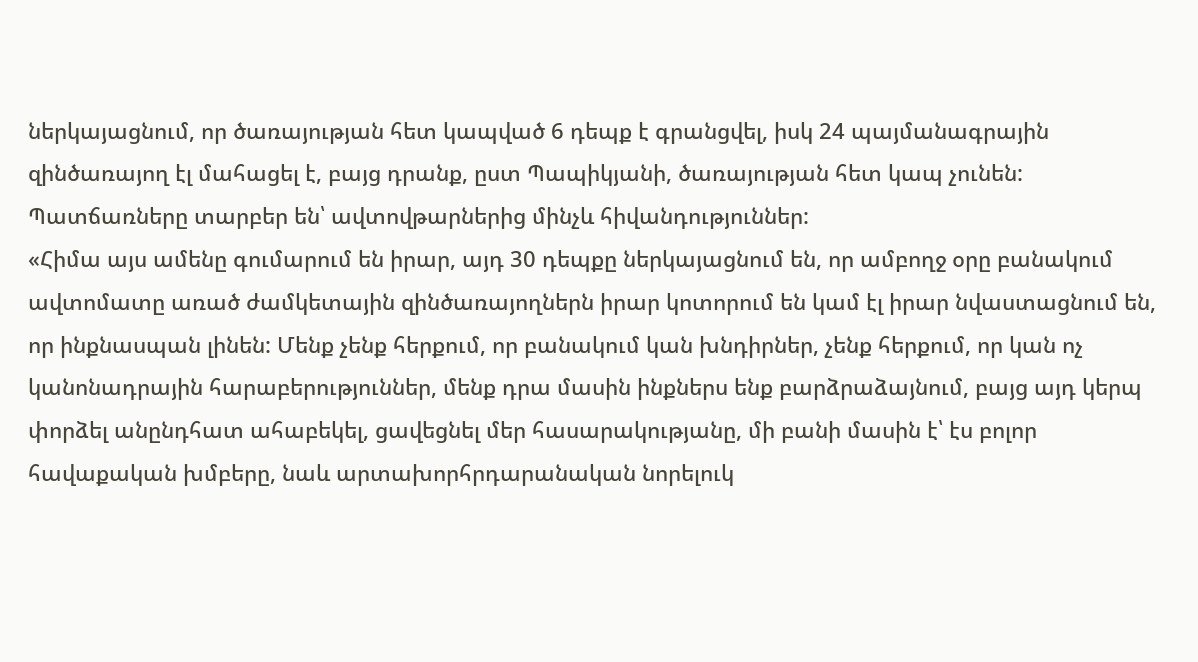ներկայացնում, որ ծառայության հետ կապված 6 դեպք է գրանցվել, իսկ 24 պայմանագրային զինծառայող էլ մահացել է, բայց դրանք, ըստ Պապիկյանի, ծառայության հետ կապ չունեն: Պատճառները տարբեր են՝ ավտովթարներից մինչև հիվանդություններ:
«Հիմա այս ամենը գումարում են իրար, այդ 30 դեպքը ներկայացնում են, որ ամբողջ օրը բանակում ավտոմատը առած ժամկետային զինծառայողներն իրար կոտորում են կամ էլ իրար նվաստացնում են, որ ինքնասպան լինեն: Մենք չենք հերքում, որ բանակում կան խնդիրներ, չենք հերքում, որ կան ոչ կանոնադրային հարաբերություններ, մենք դրա մասին ինքներս ենք բարձրաձայնում, բայց այդ կերպ փորձել անընդհատ ահաբեկել, ցավեցնել մեր հասարակությանը, մի բանի մասին է՝ էս բոլոր հավաքական խմբերը, նաև արտախորհրդարանական նորելուկ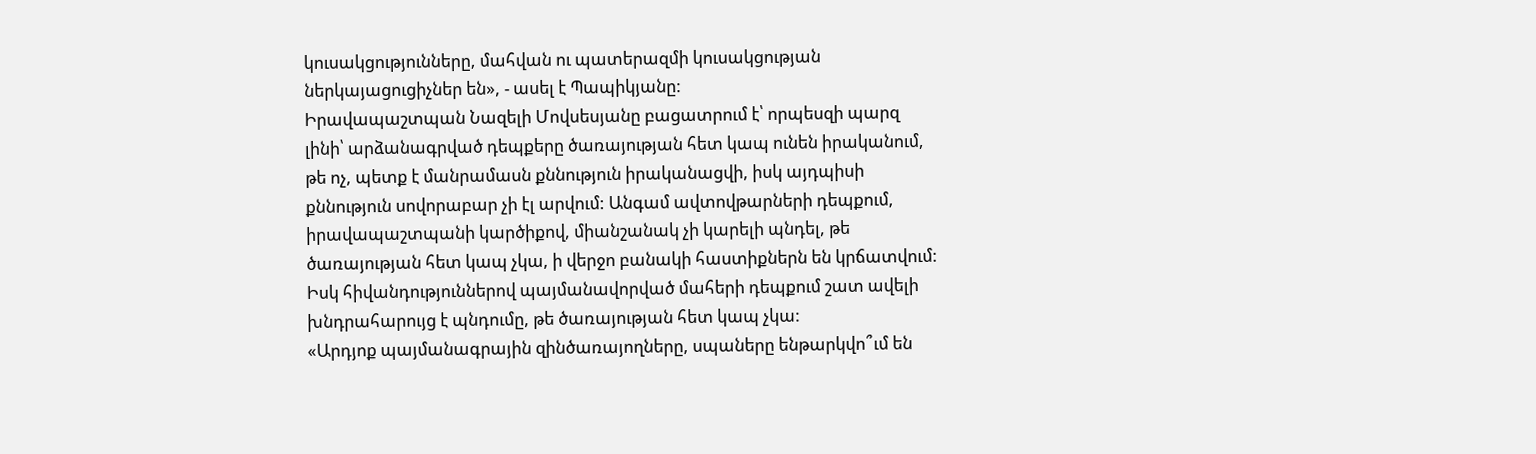կուսակցությունները, մահվան ու պատերազմի կուսակցության ներկայացուցիչներ են», - ասել է Պապիկյանը:
Իրավապաշտպան Նազելի Մովսեսյանը բացատրում է՝ որպեսզի պարզ լինի՝ արձանագրված դեպքերը ծառայության հետ կապ ունեն իրականում, թե ոչ, պետք է մանրամասն քննություն իրականացվի, իսկ այդպիսի քննություն սովորաբար չի էլ արվում: Անգամ ավտովթարների դեպքում, իրավապաշտպանի կարծիքով, միանշանակ չի կարելի պնդել, թե ծառայության հետ կապ չկա, ի վերջո բանակի հաստիքներն են կրճատվում: Իսկ հիվանդություններով պայմանավորված մահերի դեպքում շատ ավելի խնդրահարույց է պնդումը, թե ծառայության հետ կապ չկա:
«Արդյոք պայմանագրային զինծառայողները, սպաները ենթարկվո՞ւմ են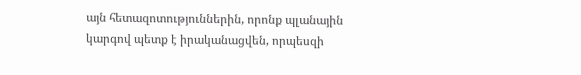այն հետազոտություններին, որոնք պլանային կարգով պետք է իրականացվեն, որպեսզի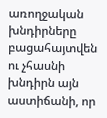առողջական խնդիրները բացահայտվեն ու չհասնի խնդիրն այն աստիճանի, որ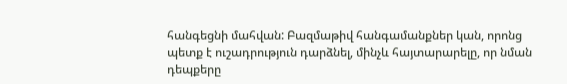հանգեցնի մահվան: Բազմաթիվ հանգամանքներ կան, որոնց պետք է ուշադրություն դարձնել, մինչև հայտարարելը, որ նման դեպքերը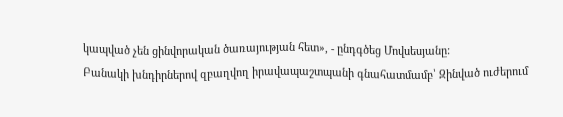կապված չեն ցինվորական ծառայության հետ», - ընդգծեց Մովսեսյանը:
Բանակի խնդիրներով զբաղվող իրավապաշտպանի գնահատմամբ՝ Զինված ուժերում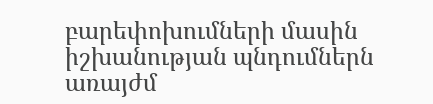բարեփոխումների մասին իշխանության պնդումներն առայժմ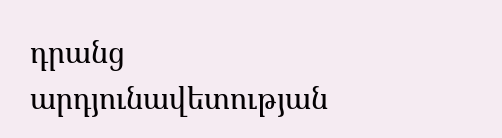դրանց արդյունավետության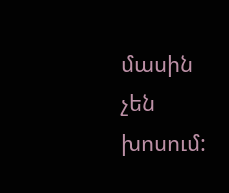մասին չեն խոսում: